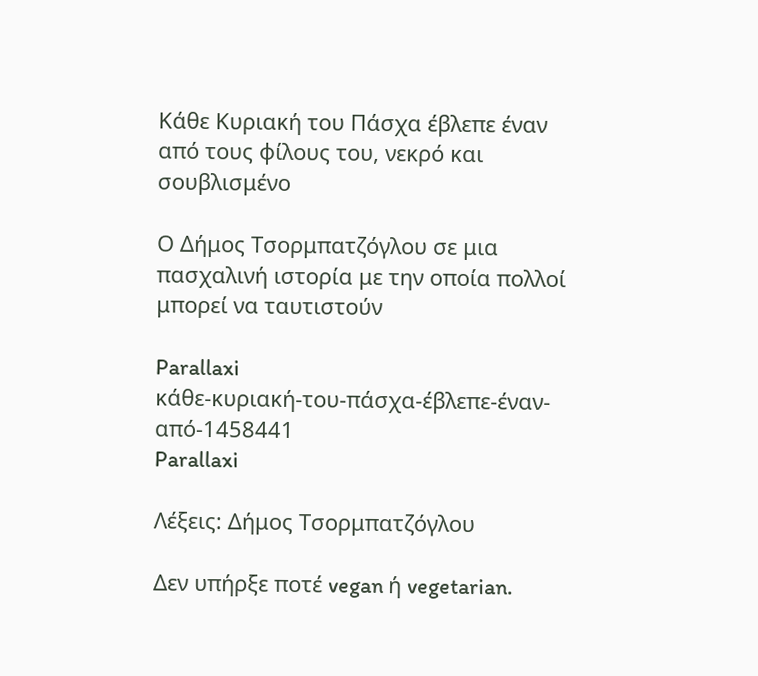Κάθε Κυριακή του Πάσχα έβλεπε έναν από τους φίλους του, νεκρό και σουβλισμένο

Ο Δήμος Τσορμπατζόγλου σε μια πασχαλινή ιστορία με την οποία πολλοί μπορεί να ταυτιστούν

Parallaxi
κάθε-κυριακή-του-πάσχα-έβλεπε-έναν-από-1458441
Parallaxi

Λέξεις: Δήμος Τσορμπατζόγλου

Δεν υπήρξε ποτέ vegan ή vegetarian.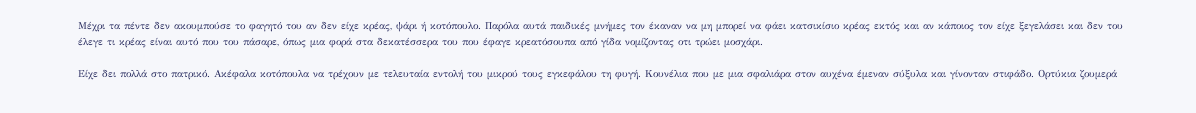Μέχρι τα πέντε δεν ακουμπούσε το φαγητό του αν δεν είχε κρέας, ψάρι ή κοτόπουλο. Παρόλα αυτά παιδικές μνήμες τον έκαναν να μη μπορεί να φάει κατσικίσιο κρέας εκτός και αν κάποιος τον είχε ξεγελάσει και δεν του έλεγε τι κρέας είναι αυτό που του πάσαρε, όπως μια φορά στα δεκατέσσερα του που έφαγε κρεατόσουπα από γίδα νομίζοντας οτι τρώει μοσχάρι.

Είχε δει πολλά στο πατρικό. Ακέφαλα κοτόπουλα να τρέχουν με τελευταία εντολή του μικρού τους εγκεφάλου τη φυγή. Κουνέλια που με μια σφαλιάρα στον αυχένα έμεναν σύξυλα και γίνονταν στιφάδο. Ορτύκια ζουμερά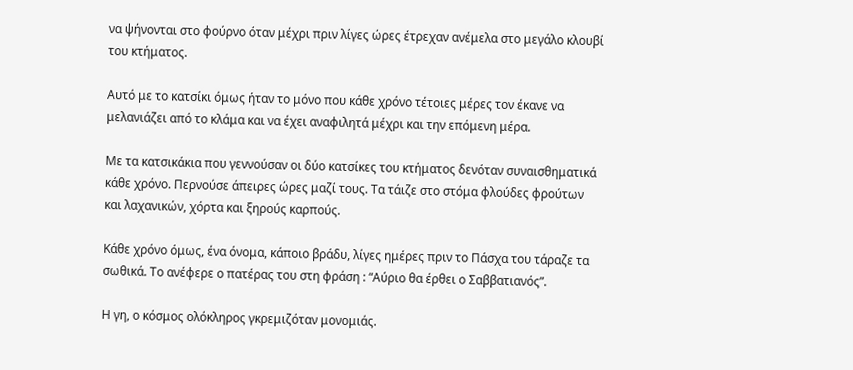να ψήνονται στο φούρνο όταν μέχρι πριν λίγες ώρες έτρεχαν ανέμελα στο μεγάλο κλουβί του κτήματος.

Αυτό με το κατσίκι όμως ήταν το μόνο που κάθε χρόνο τέτοιες μέρες τον έκανε να μελανιάζει από το κλάμα και να έχει αναφιλητά μέχρι και την επόμενη μέρα.

Με τα κατσικάκια που γεννούσαν οι δύο κατσίκες του κτήματος δενόταν συναισθηματικά κάθε χρόνο. Περνούσε άπειρες ώρες μαζί τους. Τα τάιζε στο στόμα φλούδες φρούτων και λαχανικών, χόρτα και ξηρούς καρπούς.

Κάθε χρόνο όμως, ένα όνομα, κάποιο βράδυ, λίγες ημέρες πριν το Πάσχα του τάραζε τα σωθικά. Το ανέφερε ο πατέρας του στη φράση : “Αύριο θα έρθει ο Σαββατιανός”.

Η γη, ο κόσμος ολόκληρος γκρεμιζόταν μονομιάς.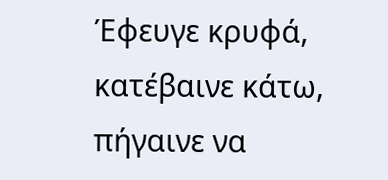Έφευγε κρυφά, κατέβαινε κάτω, πήγαινε να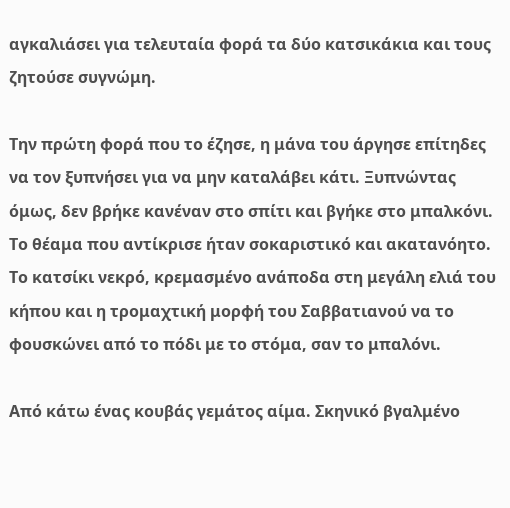αγκαλιάσει για τελευταία φορά τα δύο κατσικάκια και τους ζητούσε συγνώμη.

Την πρώτη φορά που το έζησε, η μάνα του άργησε επίτηδες να τον ξυπνήσει για να μην καταλάβει κάτι. Ξυπνώντας όμως, δεν βρήκε κανέναν στο σπίτι και βγήκε στο μπαλκόνι. Το θέαμα που αντίκρισε ήταν σοκαριστικό και ακατανόητο. Το κατσίκι νεκρό, κρεμασμένο ανάποδα στη μεγάλη ελιά του κήπου και η τρομαχτική μορφή του Σαββατιανού να το φουσκώνει από το πόδι με το στόμα, σαν το μπαλόνι.

Από κάτω ένας κουβάς γεμάτος αίμα. Σκηνικό βγαλμένο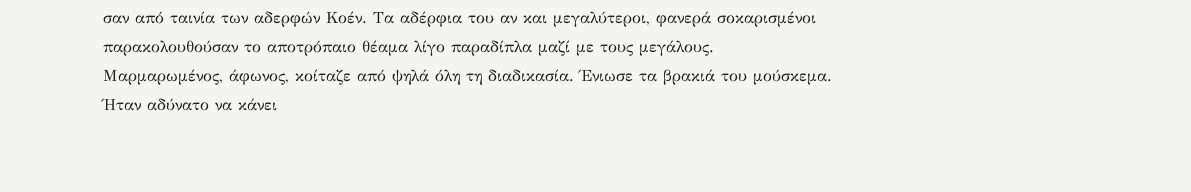σαν από ταινία των αδερφών Κοέν. Τα αδέρφια του αν και μεγαλύτεροι, φανερά σοκαρισμένοι παρακολουθούσαν το αποτρόπαιο θέαμα λίγο παραδίπλα μαζί με τους μεγάλους. Μαρμαρωμένος, άφωνος, κοίταζε από ψηλά όλη τη διαδικασία. Ένιωσε τα βρακιά του μούσκεμα. Ήταν αδύνατο να κάνει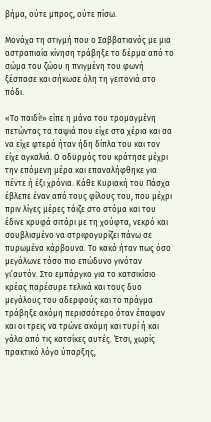βήμα, ούτε μπρος, ούτε πίσω.

Μονάχα τη στιγμή που ο Σαββατιανός με μια αστραπιαία κίνηση τράβηξε το δέρμα από το σώμα του ζώου η πνιγμένη του φωνή ξέσπασε και σήκωσε όλη τη γειτονιά στο πόδι.

«Το παιδί!» είπε η μάνα του τρομαγμένη πετώντας τα ταψιά που είχε στα χέρια και σα να είχε φτερά ήταν ήδη δίπλα του και τον είχε αγκαλιά. Ο οδυρμός του κράτησε μέχρι την επόμενη μέρα και επαναλήφθηκε για πέντε ή έξι χρόνια. Κάθε Κυριακή του Πάσχα έβλεπε έναν από τους φίλους του, που μέχρι πριν λίγες μέρες τάιζε στο στόμα και του έδινε κρυφά σιτάρι με τη χούφτα, νεκρό και σουβλισμένο να στριφογυρίζει πάνω σε πυρωμένα κάρβουνα. Το κακό ήταν πως όσο μεγάλωνε τόσο πιο επώδυνο γινόταν γι’αυτόν. Στο εμπάργκο για το κατσικίσιο κρέας παρέσυρε τελικά και τους δυο μεγάλους του αδερφούς και το πράγμα τράβηξε ακόμη περισσότερο όταν έπαψαν και οι τρεις να τρώνε ακόμη και τυρί ή και γάλα από τις κατσίκες αυτές. Έτσι, χωρίς πρακτικό λόγο ύπαρξης,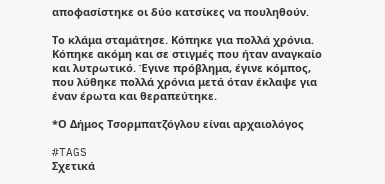αποφασίστηκε οι δύο κατσίκες να πουληθούν.

Το κλάμα σταμάτησε. Κόπηκε για πολλά χρόνια. Κόπηκε ακόμη και σε στιγμές που ήταν αναγκαίο και λυτρωτικό. Έγινε πρόβλημα, έγινε κόμπος, που λύθηκε πολλά χρόνια μετά όταν έκλαψε για έναν έρωτα και θεραπεύτηκε.

*Ο Δήμος Τσορμπατζόγλου είναι αρχαιολόγος

#TAGS
Σχετικά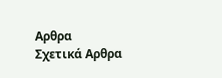Αρθρα
Σχετικά Αρθρα